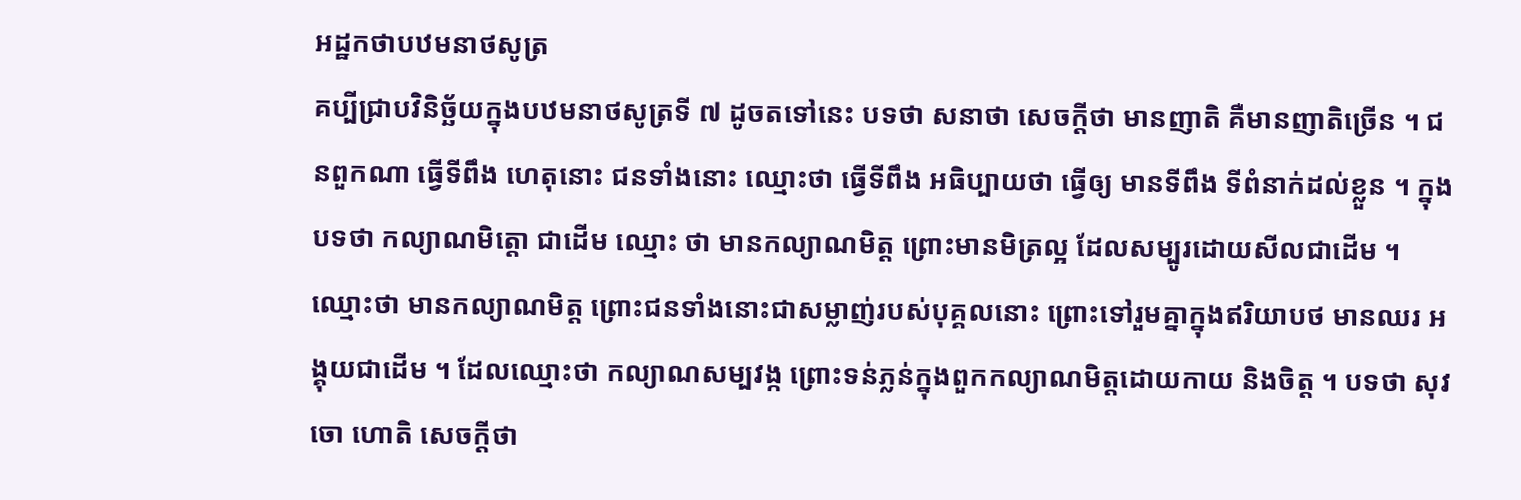អដ្ឋកថាបឋមនាថសូត្រ
គប្បីជ្រាបវិនិច្ឆ័យក្នុងបឋមនាថសូត្រទី ៧ ដូចតទៅនេះ បទថា សនាថា សេចក្តីថា មានញាតិ គឺមានញាតិច្រើន ។ ជនពួកណា ធ្វើទីពឹង ហេតុនោះ ជនទាំងនោះ ឈ្មោះថា ធ្វើទីពឹង អធិប្បាយថា ធ្វើឲ្យ មានទីពឹង ទីពំនាក់ដល់ខ្លួន ។ ក្នុងបទថា កល្យាណមិត្តោ ជាដើម ឈ្មោះ ថា មានកល្យាណមិត្ត ព្រោះមានមិត្រល្អ ដែលសម្បូរដោយសីលជាដើម ។ ឈ្មោះថា មានកល្យាណមិត្ត ព្រោះជនទាំងនោះជាសម្លាញ់របស់បុគ្គលនោះ ព្រោះទៅរួមគ្នាក្នុងឥរិយាបថ មានឈរ អង្គុយជាដើម ។ ដែលឈ្មោះថា កល្យាណសម្បវង្ក ព្រោះទន់ភ្លន់ក្នុងពួកកល្យាណមិត្តដោយកាយ និងចិត្ត ។ បទថា សុវចោ ហោតិ សេចក្តីថា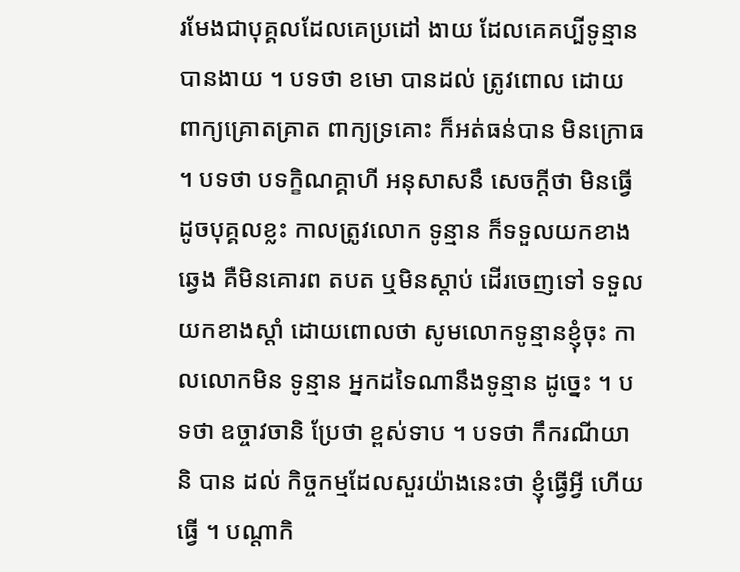រមែងជាបុគ្គលដែលគេប្រដៅ ងាយ ដែលគេគប្បីទូន្មានបានងាយ ។ បទថា ខមោ បានដល់ ត្រូវពោល ដោយពាក្យគ្រោតគ្រាត ពាក្យទ្រគោះ ក៏អត់ធន់បាន មិនក្រោធ ។ បទថា បទក្ខិណគ្គាហី អនុសាសនឹ សេចក្តីថា មិនធ្វើដូចបុគ្គលខ្លះ កាលត្រូវលោក ទូន្មាន ក៏ទទួលយកខាងឆ្វេង គឺមិនគោរព តបត ឬមិនស្តាប់ ដើរចេញទៅ ទទួលយកខាងស្តាំ ដោយពោលថា សូមលោកទូន្មានខ្ញុំចុះ កាលលោកមិន ទូន្មាន អ្នកដទៃណានឹងទូន្មាន ដូច្នេះ ។ បទថា ឧច្ចាវចានិ ប្រែថា ខ្ពស់ទាប ។ បទថា កឹករណីយានិ បាន ដល់ កិច្ចកម្មដែលសួរយ៉ាងនេះថា ខ្ញុំធ្វើអ្វី ហើយធ្វើ ។ បណ្តាកិ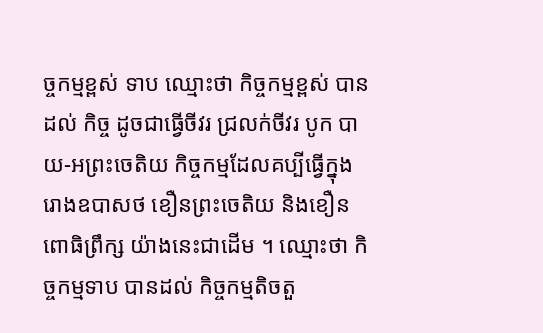ច្ចកម្មខ្ពស់ ទាប ឈ្មោះថា កិច្ចកម្មខ្ពស់ បានដល់ កិច្ច ដូចជាធ្វើចីវរ ជ្រលក់ចីវរ បូក បាយ-អព្រះចេតិយ កិច្ចកម្មដែលគប្បីធ្វើក្នុងរោងឧបាសថ ខឿនព្រះចេតិយ និងខឿនពោធិព្រឹក្ស យ៉ាងនេះជាដើម ។ ឈ្មោះថា កិច្ចកម្មទាប បានដល់ កិច្ចកម្មតិចតួ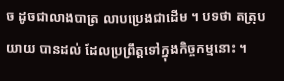ច ដូចជាលាងបាត្រ លាបប្រេងជាដើម ។ បទថា តត្រុបយាយ បានដល់ ដែលប្រព្រឹត្តទៅក្នុងកិច្ចកម្មនោះ ។